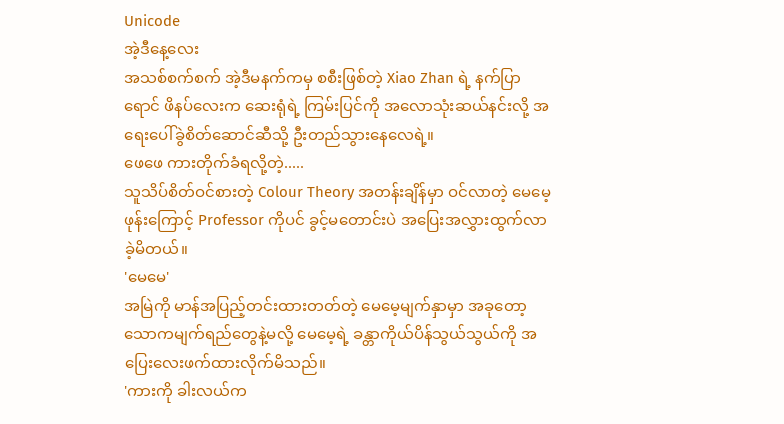Unicode
အဲ့ဒီနေ့လေး
အသစ်စက်စက် အဲ့ဒီမနက်ကမှ စစီးဖြစ်တဲ့ Xiao Zhan ရဲ့ နက်ပြာရောင် ဖိနပ်လေးက ဆေးရုံရဲ့ ကြမ်းပြင်ကို အလောသုံးဆယ်နင်းလို့ အရေးပေါ်ခွဲစိတ်ဆောင်ဆီသို့ ဦးတည်သွားနေလေရဲ့။
ဖေဖေ ကားတိုက်ခံရလို့တဲ့.....
သူသိပ်စိတ်ဝင်စားတဲ့ Colour Theory အတန်းချိန်မှာ ဝင်လာတဲ့ မေမေ့ဖုန်းကြောင့် Professor ကိုပင် ခွင့်မတောင်းပဲ အပြေးအလွှားထွက်လာခဲ့မိတယ်။
'မေမေ'
အမြဲကို မာန်အပြည့်တင်းထားတတ်တဲ့ မေမေ့မျက်နှာမှာ အခုတော့ သောကမျက်ရည်တွေနဲ့မလို့ မေမေ့ရဲ့ ခန္တာကိုယ်ပိန်သွယ်သွယ်ကို အပြေးလေးဖက်ထားလိုက်မိသည်။
'ကားကို ခါးလယ်က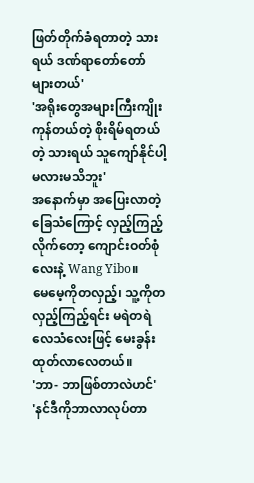ဖြတ်တိုက်ခံရတာတဲ့ သားရယ် ဒဏ်ရာတော်တော်များတယ်'
'အရိုးတွေအများကြီးကျိုးကုန်တယ်တဲ့ စိုးရိမ်ရတယ်တဲ့ သားရယ် သူကျော်နိုင်ပါ့မလားမသိဘူး'
အနောက်မှာ အပြေးလာတဲ့ ခြေသံကြောင့် လှည့်ကြည့်လိုက်တော့ ကျောင်းဝတ်စုံလေးနဲ့ Wang Yibo။
မေမေ့ကိုတလှည့်၊ သူ့ကိုတလှည့်ကြည့်ရင်း မရဲတရဲလေသံလေးဖြင့် မေးခွန်းထုတ်လာလေတယ်။
'ဘာ- ဘာဖြစ်တာလဲဟင်'
'နင်ဒီကိုဘာလာလုပ်တာ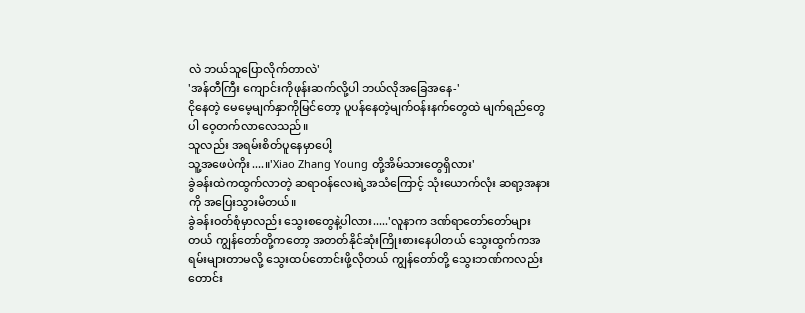လဲ ဘယ်သူပြောလိုက်တာလဲ'
'အန်တီကြီး ကျောင်းကိုဖုန်းဆက်လို့ပါ ဘယ်လိုအခြေအနေ-'
ငိုနေတဲ့ မေမေ့မျက်နှာကိုမြင်တော့ ပူပန်နေတဲ့မျက်ဝန်းနက်တွေထဲ မျက်ရည်တွေပါ ဝေ့တက်လာလေသည်။
သူလည်း အရမ်းစိတ်ပူနေမှာပေါ့
သူ့အဖေပဲကိုး....။'Xiao Zhang Young တို့အိမ်သားတွေရှိလား'
ခွဲခန်းထဲကထွက်လာတဲ့ ဆရာဝန်လေးရဲ့အသံကြောင့် သုံးယောက်လုံး ဆရာ့အနားကို အပြေးသွားမိတယ်။
ခွဲခန်းဝတ်စုံမှာလည်း သွေးစတွေနဲ့ပါလား.....'လူနာက ဒဏ်ရာတော်တော်များတယ် ကျွန်တော်တို့ကတော့ အတတ်နိုင်ဆုံးကြိုးစားနေပါတယ် သွေးထွက်ကအရမ်းများတာမလို့ သွေးထပ်တောင်းဖို့လိုတယ် ကျွန်တော်တို့ သွေးဘဏ်ကလည်းတောင်း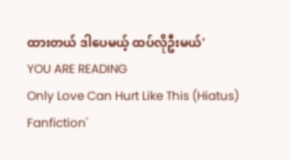ထားတယ် ဒါပေမယ့် ထပ်လိုဦးမယ်'
YOU ARE READING
Only Love Can Hurt Like This (Hiatus)
Fanfiction'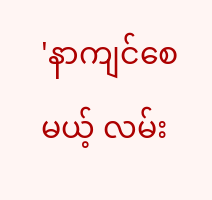'နာကျင်စေမယ့် လမ်း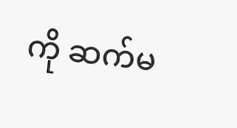ကို ဆက်မ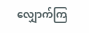လျှောက်ကြ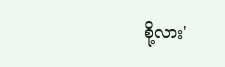စို့လား'